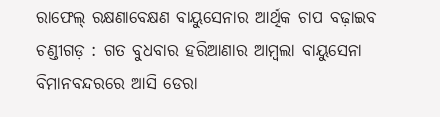ରାଫେଲ୍ ରକ୍ଷଣାବେକ୍ଷଣ ବାୟୁସେନାର ଆର୍ଥିକ ଚାପ ବଢ଼ାଇବ
ଚଣ୍ଡୀଗଡ଼ : ଗତ ବୁଧବାର ହରିଆଣାର ଆମ୍ବଲା ବାୟୁସେନା ବିମାନବନ୍ଦରରେ ଆସି ଡେରା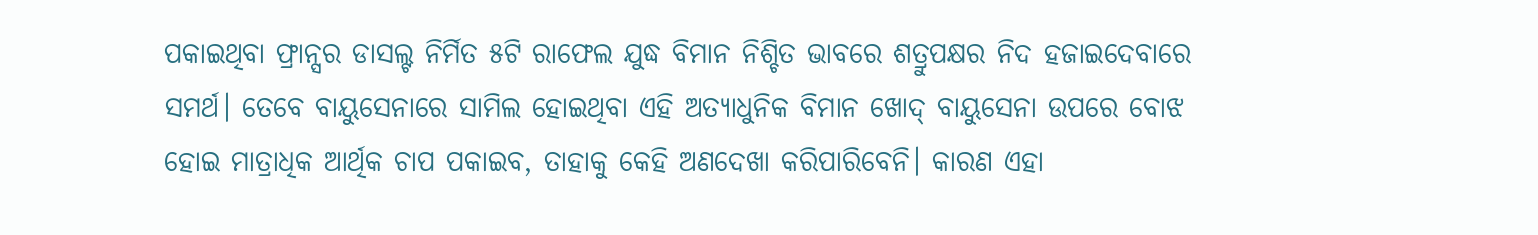ପକାଇଥିବା ଫ୍ରାନ୍ସର ଡାସଲ୍ଟ ନିର୍ମିତ ୫ଟି ରାଫେଲ ଯୁଦ୍ଧ ବିମାନ ନିଶ୍ଚିତ ଭାବରେ ଶତ୍ରୁପକ୍ଷର ନିଦ ହଜାଇଦେବାରେ ସମର୍ଥ। ତେବେ ବାୟୁସେନାରେ ସାମିଲ ହୋଇଥିବା ଏହି ଅତ୍ୟାଧୁନିକ ବିମାନ ଖୋଦ୍ ବାୟୁସେନା ଉପରେ ବୋଝ ହୋଇ ମାତ୍ରାଧିକ ଆର୍ଥିକ ଚାପ ପକାଇବ, ତାହାକୁ କେହି ଅଣଦେଖା କରିପାରିବେନି। କାରଣ ଏହା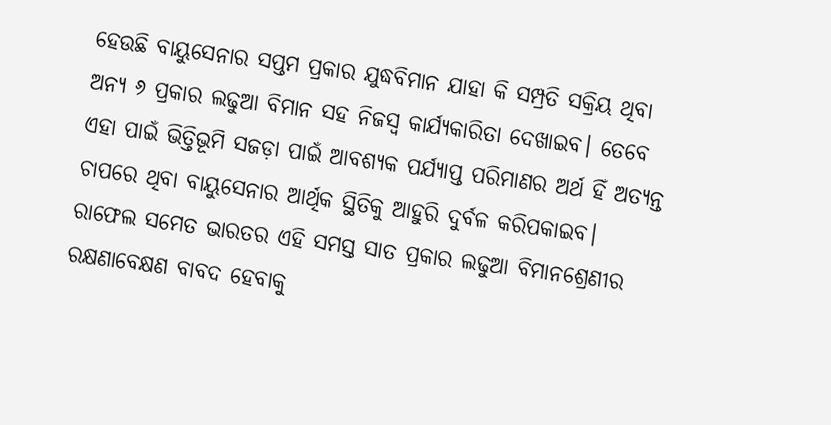ହେଉଛି ବାୟୁସେନାର ସପ୍ତମ ପ୍ରକାର ଯୁଦ୍ଧବିମାନ ଯାହା କି ସମ୍ପ୍ରତି ସକ୍ରିୟ ଥିବା ଅନ୍ୟ ୬ ପ୍ରକାର ଲଢୁଆ ବିମାନ ସହ ନିଜସ୍ବ କାର୍ଯ୍ୟକାରିତା ଦେଖାଇବ। ତେବେ ଏହା ପାଇଁ ଭିତ୍ତିଭୂମି ସଜଡ଼ା ପାଇଁ ଆବଶ୍ୟକ ପର୍ଯ୍ୟାପ୍ତ ପରିମାଣର ଅର୍ଥ ହିଁ ଅତ୍ୟନ୍ତ ଚାପରେ ଥିବା ବାୟୁସେନାର ଆର୍ଥିକ ସ୍ଥିତିକୁ ଆହୁରି ଦୁର୍ବଳ କରିପକାଇବ। ରାଫେଲ ସମେତ ଭାରତର ଏହି ସମସ୍ତ ସାତ ପ୍ରକାର ଲଢୁଆ ବିମାନଶ୍ରେଣୀର ରକ୍ଷଣାବେକ୍ଷଣ ବାବଦ ହେବାକୁ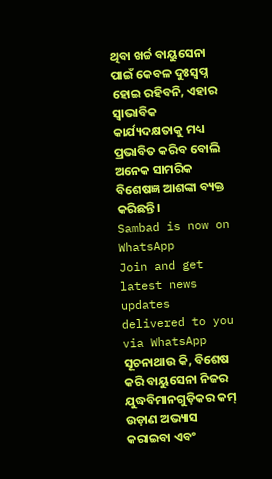ଥିବା ଖର୍ଚ୍ଚ ବାୟୁସେନା ପାଇଁ କେବଳ ଦୁଃସ୍ବପ୍ନ ହୋଇ ରହିବନି, ଏହାର ସ୍ବାଭାବିକ କାର୍ଯ୍ୟଦକ୍ଷତାକୁ ମଧ୍ୟ ପ୍ରଭାବିତ କରିବ ବୋଲି ଅନେକ ସାମରିକ ବିଶେଷଜ୍ଞ ଆଶଙ୍କା ବ୍ୟକ୍ତ କରିଛନ୍ତି।
Sambad is now on WhatsApp
Join and get latest news updates delivered to you via WhatsApp
ସୂଚନାଥାଉ କି, ବିଶେଷ କରି ବାୟୁସେନା ନିଜର ଯୁଦ୍ଧବିମାନଗୁଡ଼ିକର କମ୍ ଉଡ଼ାଣ ଅଭ୍ୟାସ କରାଇବା ଏବଂ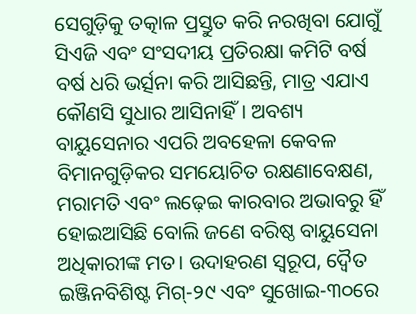ସେଗୁଡ଼ିକୁ ତତ୍କାଳ ପ୍ରସ୍ତୁତ କରି ନରଖିବା ଯୋଗୁଁ ସିଏଜି ଏବଂ ସଂସଦୀୟ ପ୍ରତିରକ୍ଷା କମିଟି ବର୍ଷ ବର୍ଷ ଧରି ଭର୍ତ୍ସନା କରି ଆସିଛନ୍ତି, ମାତ୍ର ଏଯାଏ କୌଣସି ସୁଧାର ଆସିନାହିଁ। ଅବଶ୍ୟ ବାୟୁସେନାର ଏପରି ଅବହେଳା କେବଳ ବିମାନଗୁଡ଼ିକର ସମୟୋଚିତ ରକ୍ଷଣାବେକ୍ଷଣ, ମରାମତି ଏବଂ ଲଢ଼େଇ କାରବାର ଅଭାବରୁ ହିଁ ହୋଇଆସିଛି ବୋଲି ଜଣେ ବରିଷ୍ଠ ବାୟୁସେନା ଅଧିକାରୀଙ୍କ ମତ। ଉଦାହରଣ ସ୍ବରୂପ, ଦ୍ବୈତ ଇଞ୍ଜିନବିଶିଷ୍ଟ ମିଗ୍-୨୯ ଏବଂ ସୁଖୋଇ-୩୦ରେ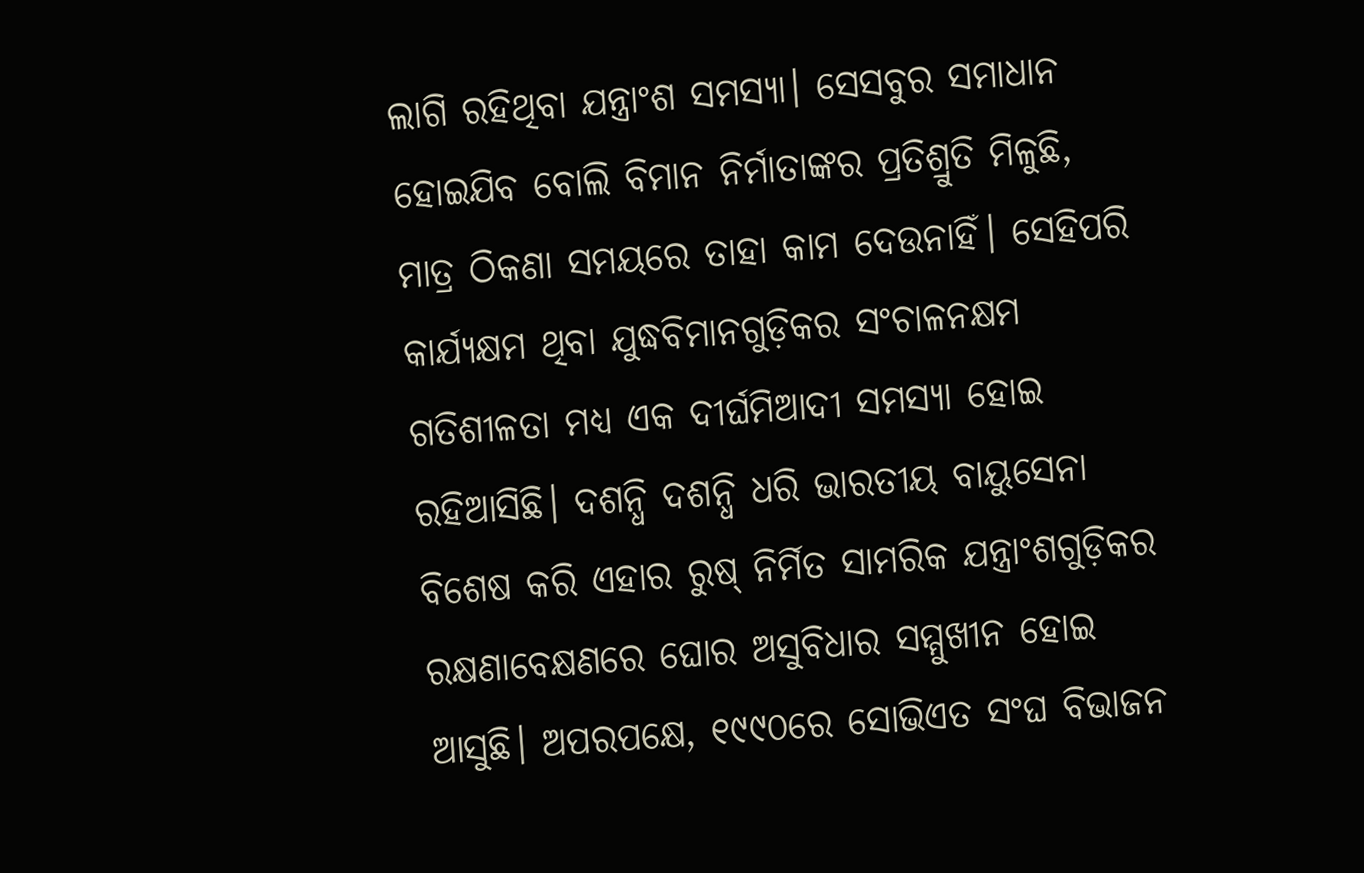ଲାଗି ରହିଥିବା ଯନ୍ତ୍ରାଂଶ ସମସ୍ୟା। ସେସବୁର ସମାଧାନ ହୋଇଯିବ ବୋଲି ବିମାନ ନିର୍ମାତାଙ୍କର ପ୍ରତିଶ୍ରୁତି ମିଳୁଛି, ମାତ୍ର ଠିକଣା ସମୟରେ ତାହା କାମ ଦେଉନାହିଁ। ସେହିପରି କାର୍ଯ୍ୟକ୍ଷମ ଥିବା ଯୁଦ୍ଧବିମାନଗୁଡ଼ିକର ସଂଚାଳନକ୍ଷମ ଗତିଶୀଳତା ମଧ୍ୟ ଏକ ଦୀର୍ଘମିଆଦୀ ସମସ୍ୟା ହୋଇ ରହିଆସିଛି। ଦଶନ୍ଧି ଦଶନ୍ଧି ଧରି ଭାରତୀୟ ବାୟୁସେନା ବିଶେଷ କରି ଏହାର ରୁଷ୍ ନିର୍ମିତ ସାମରିକ ଯନ୍ତ୍ରାଂଶଗୁଡ଼ିକର ରକ୍ଷଣାବେକ୍ଷଣରେ ଘୋର ଅସୁବିଧାର ସମ୍ମୁଖୀନ ହୋଇ ଆସୁଛି। ଅପରପକ୍ଷେ, ୧୯୯୦ରେ ସୋଭିଏତ ସଂଘ ବିଭାଜନ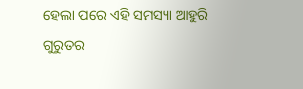ହେଲା ପରେ ଏହି ସମସ୍ୟା ଆହୁରି ଗୁରୁତର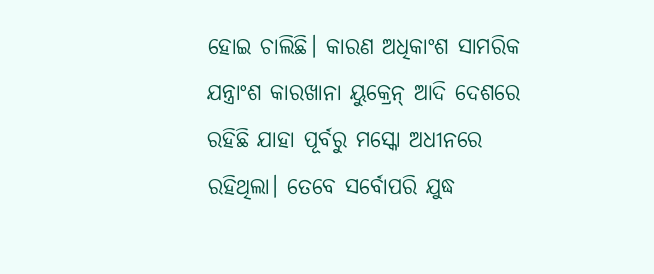ହୋଇ ଚାଲିଛି। କାରଣ ଅଧିକାଂଶ ସାମରିକ ଯନ୍ତ୍ରାଂଶ କାରଖାନା ୟୁକ୍ରେନ୍ ଆଦି ଦେଶରେ ରହିଛି ଯାହା ପୂର୍ବରୁ ମସ୍କୋ ଅଧୀନରେ ରହିଥିଲା। ତେବେ ସର୍ବୋପରି ଯୁଦ୍ଧ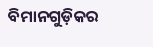ବିମାନଗୁଡ଼ିକର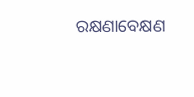ରକ୍ଷଣାବେକ୍ଷଣ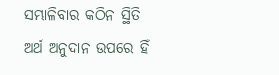ସମ୍ଭାଳିବାର କଠିନ ସ୍ଥିତି ଅର୍ଥ ଅନୁଦାନ ଉପରେ ହିଁ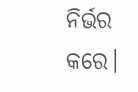ନିର୍ଭର କରେ।